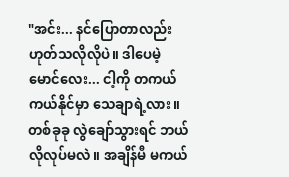"အင်း... နင်ပြောတာလည်း ဟုတ်သလိုလိုပဲ။ ဒါပေမဲ့ မောင်လေး... ငါ့ကို တကယ် ကယ်နိုင်မှာ သေချာရဲ့လား။ တစ်ခုခု လွဲချော်သွားရင် ဘယ်လိုလုပ်မလဲ။ အချိန်မီ မကယ်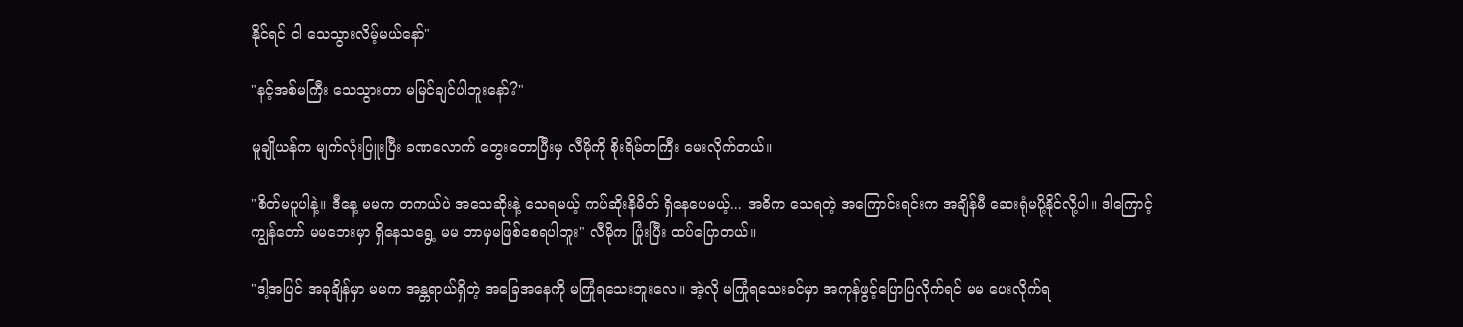နိုင်ရင် ငါ သေသွားလိမ့်မယ်နော်"

"နင့်အစ်မကြီး သေသွားတာ မမြင်ချင်ပါဘူးနော်?"

မူချိုယန်က မျက်လုံးပြူးပြီး ခဏလောက် တွေးတောပြီးမှ လီမိုကို စိုးရိမ်တကြီး မေးလိုက်တယ်။

"စိတ်မပူပါနဲ့။ ဒီနေ့ မမက တကယ်ပဲ အသေဆိုးနဲ့ သေရမယ့် ကပ်ဆိုးနိမိတ် ရှိနေပေမယ့်... အဓိက သေရတဲ့ အကြောင်းရင်းက အချိန်မီ ဆေးရုံမပို့နိုင်လို့ပါ။ ဒါကြောင့် ကျွန်တော် မမဘေးမှာ ရှိနေသရွေ့ မမ ဘာမှမဖြစ်စေရပါဘူး" လီမိုက ပြုံးပြီး ထပ်ပြောတယ်။

"ဒါ့အပြင် အခုချိန်မှာ မမက အန္တရာယ်ရှိတဲ့ အခြေအနေကို မကြုံရသေးဘူးလေ။ အဲ့လို မကြုံရသေးခင်မှာ အကုန်ဖွင့်ပြောပြလိုက်ရင် မမ ပေးလိုက်ရ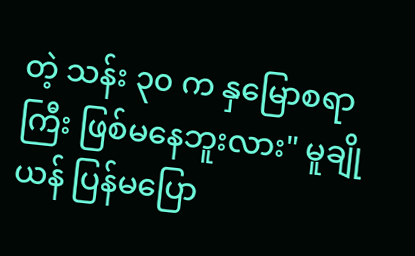တဲ့ သန်း ၃၀ က နှမြောစရာကြီး ဖြစ်မနေဘူးလား" မူချိုယန် ပြန်မပြော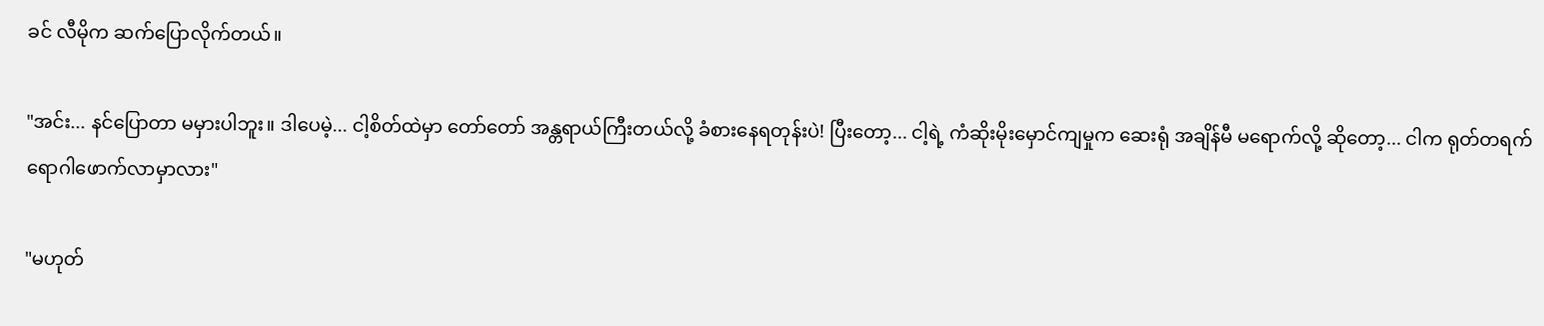ခင် လီမိုက ဆက်ပြောလိုက်တယ်။

"အင်း... နင်ပြောတာ မမှားပါဘူး။ ဒါပေမဲ့... ငါ့စိတ်ထဲမှာ တော်တော် အန္တရာယ်ကြီးတယ်လို့ ခံစားနေရတုန်းပဲ! ပြီးတော့... ငါ့ရဲ့ ကံဆိုးမိုးမှောင်ကျမှုက ဆေးရုံ အချိန်မီ မရောက်လို့ ဆိုတော့... ငါက ရုတ်တရက် ရောဂါဖောက်လာမှာလား"

"မဟုတ်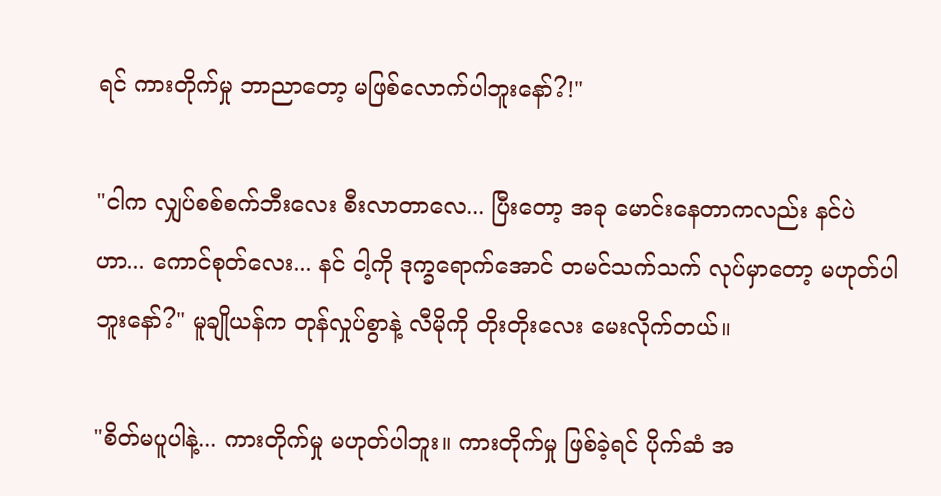ရင် ကားတိုက်မှု ဘာညာတော့ မဖြစ်လောက်ပါဘူးနော်?!"

"ငါက လျှပ်စစ်စက်ဘီးလေး စီးလာတာလေ... ပြီးတော့ အခု မောင်းနေတာကလည်း နင်ပဲဟာ... ကောင်စုတ်လေး... နင် ငါ့ကို ဒုက္ခရောက်အောင် တမင်သက်သက် လုပ်မှာတော့ မဟုတ်ပါဘူးနော်?" မူချိုယန်က တုန်လှုပ်စွာနဲ့ လီမိုကို တိုးတိုးလေး မေးလိုက်တယ်။

"စိတ်မပူပါနဲ့... ကားတိုက်မှု မဟုတ်ပါဘူး။ ကားတိုက်မှု ဖြစ်ခဲ့ရင် ပိုက်ဆံ အ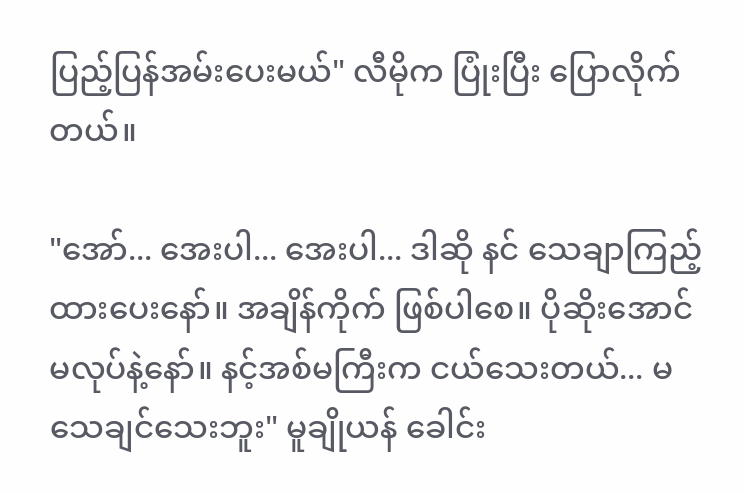ပြည့်ပြန်အမ်းပေးမယ်" လီမိုက ပြုံးပြီး ပြောလိုက်တယ်။

"အော်... အေးပါ... အေးပါ... ဒါဆို နင် သေချာကြည့်ထားပေးနော်။ အချိန်ကိုက် ဖြစ်ပါစေ။ ပိုဆိုးအောင် မလုပ်နဲ့နော်။ နင့်အစ်မကြီးက ငယ်သေးတယ်... မသေချင်သေးဘူး" မူချိုယန် ခေါင်း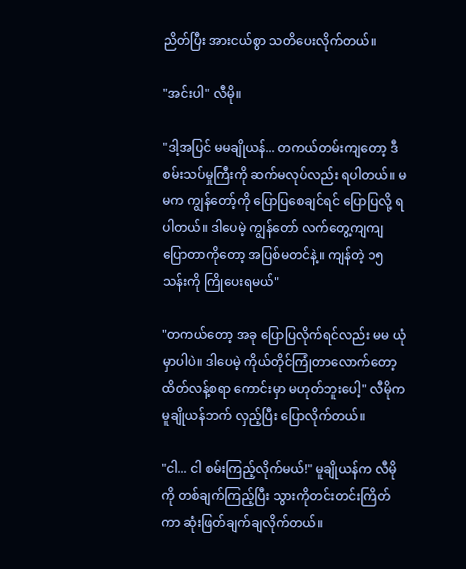ညိတ်ပြီး အားငယ်စွာ သတိပေးလိုက်တယ်။

"အင်းပါ" လီမို။

"ဒါ့အပြင် မမချိုယန်... တကယ်တမ်းကျတော့ ဒီစမ်းသပ်မှုကြီးကို ဆက်မလုပ်လည်း ရပါတယ်။ မမက ကျွန်တော့်ကို ပြောပြစေချင်ရင် ပြောပြလို့ ရပါတယ်။ ဒါပေမဲ့ ကျွန်တော် လက်တွေ့ကျကျ ပြောတာကိုတော့ အပြစ်မတင်နဲ့။ ကျန်တဲ့ ၁၅ သန်းကို ကြိုပေးရမယ်"

"တကယ်တော့ အခု ပြောပြလိုက်ရင်လည်း မမ ယုံမှာပါပဲ။ ဒါပေမဲ့ ကိုယ်တိုင်ကြုံတာလောက်တော့ ထိတ်လန့်စရာ ကောင်းမှာ မဟုတ်ဘူးပေါ့" လီမိုက မူချိုယန်ဘက် လှည့်ပြီး ပြောလိုက်တယ်။

"ငါ... ငါ စမ်းကြည့်လိုက်မယ်!" မူချိုယန်က လီမိုကို တစ်ချက်ကြည့်ပြီး သွားကိုတင်းတင်းကြိတ်ကာ ဆုံးဖြတ်ချက်ချလိုက်တယ်။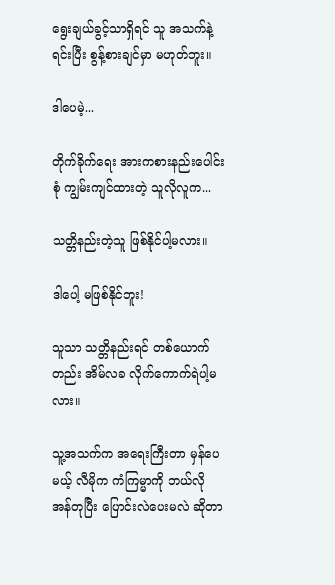ရွေးချယ်ခွင့်သာရှိရင် သူ အသက်နဲ့ရင်းပြီး စွန့်စားချင်မှာ မဟုတ်ဘူး။

ဒါပေမဲ့...

တိုက်ခိုက်ရေး အားကစားနည်းပေါင်းစုံ ကျွမ်းကျင်ထားတဲ့ သူလိုလူက...

သတ္တိနည်းတဲ့သူ ဖြစ်နိုင်ပါ့မလား။

ဒါပေါ့ မဖြစ်နိုင်ဘူး!

သူသာ သတ္တိနည်းရင် တစ်ယောက်တည်း အိမ်လခ လိုက်ကောက်ရဲပါ့မလား။

သူ့အသက်က အရေးကြီးတာ မှန်ပေမယ့် လီမိုက ကံကြမ္မာကို ဘယ်လို အန်တုပြီး ပြောင်းလဲပေးမလဲ ဆိုတာ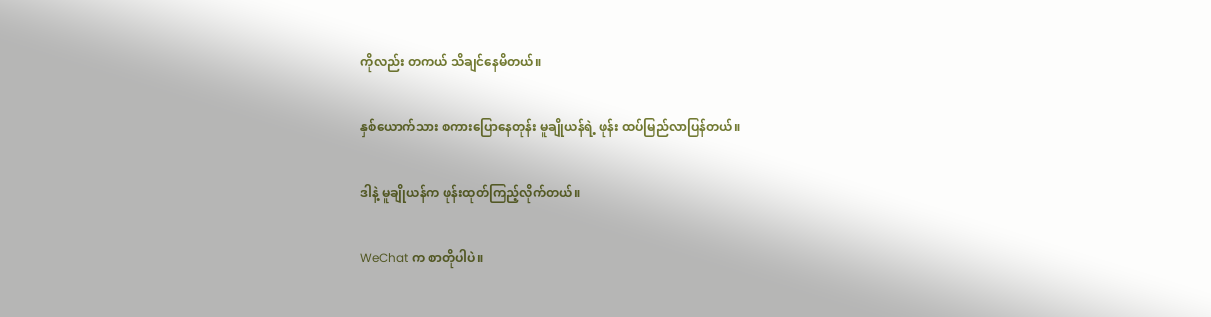ကိုလည်း တကယ် သိချင်နေမိတယ်။

နှစ်ယောက်သား စကားပြောနေတုန်း မူချိုယန်ရဲ့ ဖုန်း ထပ်မြည်လာပြန်တယ်။

ဒါနဲ့ မူချိုယန်က ဖုန်းထုတ်ကြည့်လိုက်တယ်။

WeChat က စာတိုပါပဲ။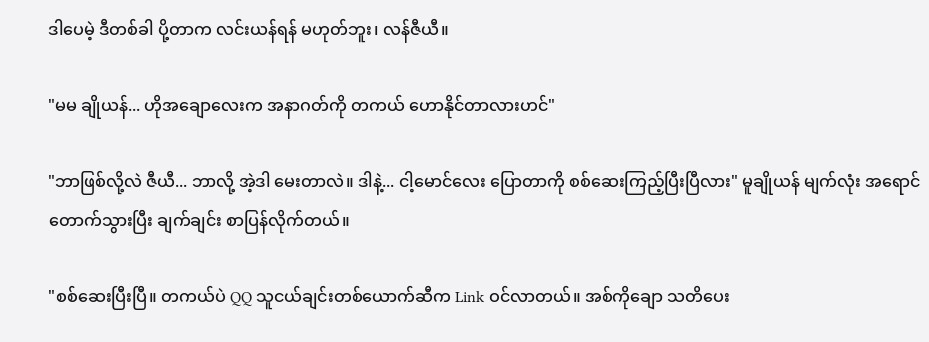ဒါပေမဲ့ ဒီတစ်ခါ ပို့တာက လင်းယန်ရန် မဟုတ်ဘူး၊ လန်ဇီယီ။

"မမ ချိုယန်... ဟိုအချောလေးက အနာဂတ်ကို တကယ် ဟောနိုင်တာလားဟင်"

"ဘာဖြစ်လို့လဲ ဇီယီ... ဘာလို့ အဲ့ဒါ မေးတာလဲ။ ဒါနဲ့... ငါ့မောင်လေး ပြောတာကို စစ်ဆေးကြည့်ပြီးပြီလား" မူချိုယန် မျက်လုံး အရောင်တောက်သွားပြီး ချက်ချင်း စာပြန်လိုက်တယ်။

"စစ်ဆေးပြီးပြီ။ တကယ်ပဲ QQ သူငယ်ချင်းတစ်ယောက်ဆီက Link ဝင်လာတယ်။ အစ်ကိုချော သတိပေး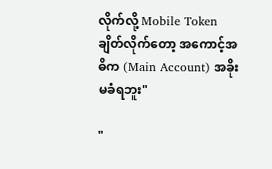လိုက်လို့ Mobile Token ချိတ်လိုက်တော့ အကောင့်အဓိက (Main Account) အခိုးမခံရဘူး"

"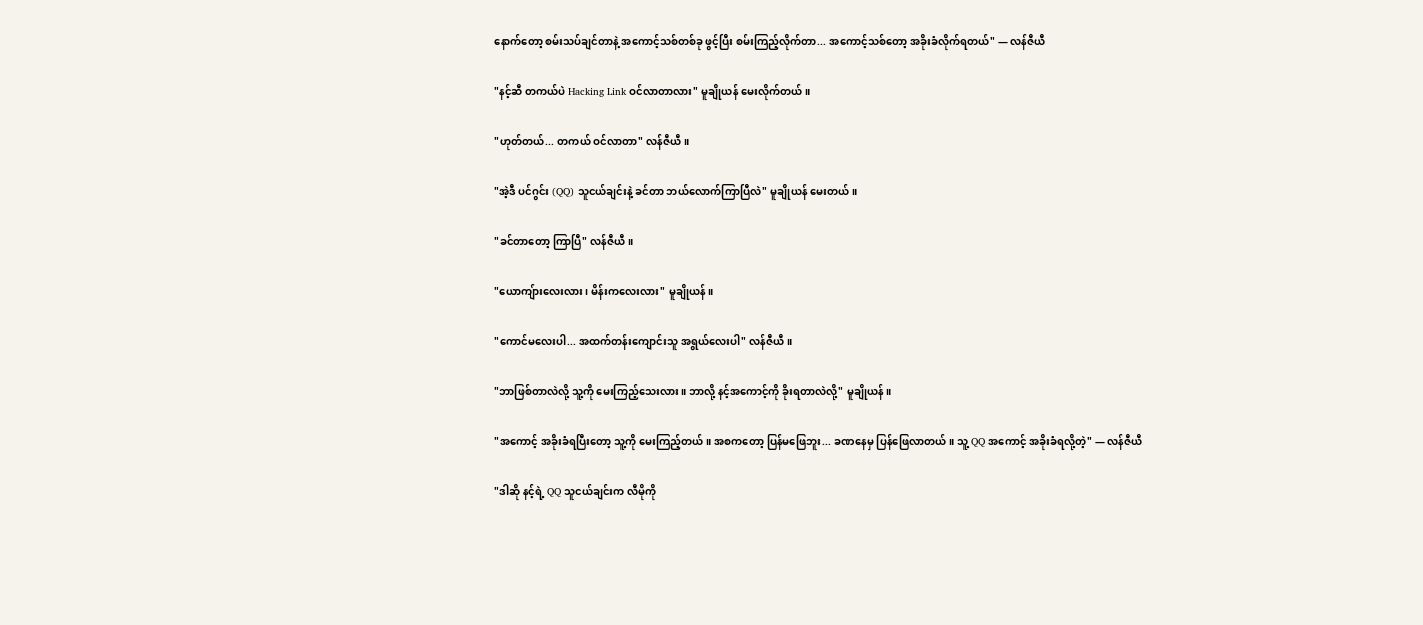နောက်တော့ စမ်းသပ်ချင်တာနဲ့ အကောင့်သစ်တစ်ခု ဖွင့်ပြီး စမ်းကြည့်လိုက်တာ... အကောင့်သစ်တော့ အခိုးခံလိုက်ရတယ်" — လန်ဇီယီ

"နင့်ဆီ တကယ်ပဲ Hacking Link ဝင်လာတာလား" မူချိုယန် မေးလိုက်တယ်။

"ဟုတ်တယ်... တကယ် ဝင်လာတာ" လန်ဇီယီ။

"အဲ့ဒီ ပင်ဂွင်း (QQ) သူငယ်ချင်းနဲ့ ခင်တာ ဘယ်လောက်ကြာပြီလဲ" မူချိုယန် မေးတယ်။

"ခင်တာတော့ ကြာပြီ" လန်ဇီယီ။

"ယောကျ်ားလေးလား၊ မိန်းကလေးလား" မူချိုယန်။

"ကောင်မလေးပါ... အထက်တန်းကျောင်းသူ အရွယ်လေးပါ" လန်ဇီယီ။

"ဘာဖြစ်တာလဲလို့ သူ့ကို မေးကြည့်သေးလား။ ဘာလို့ နင့်အကောင့်ကို ခိုးရတာလဲလို့" မူချိုယန်။

"အကောင့် အခိုးခံရပြီးတော့ သူ့ကို မေးကြည့်တယ်။ အစကတော့ ပြန်မဖြေဘူး... ခဏနေမှ ပြန်ဖြေလာတယ်။ သူ့ QQ အကောင့် အခိုးခံရလို့တဲ့" — လန်ဇီယီ

"ဒါဆို နင့်ရဲ့ QQ သူငယ်ချင်းက လီမိုကို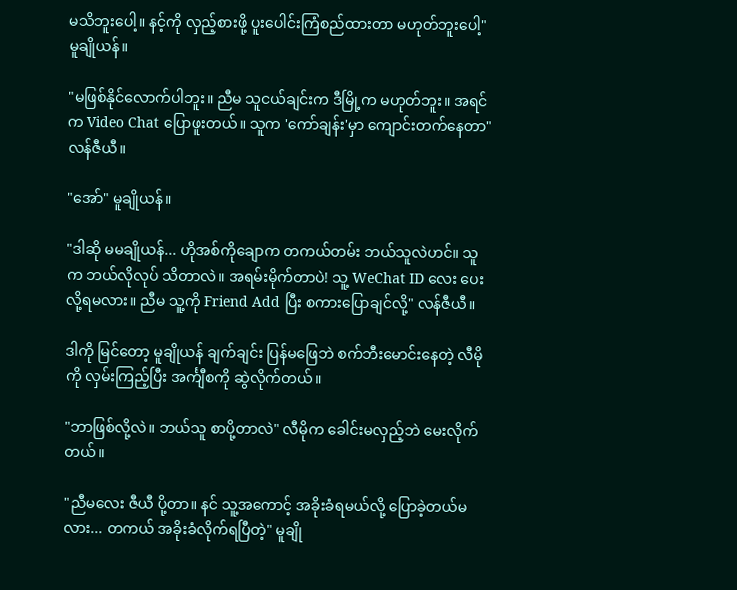မသိဘူးပေါ့။ နင့်ကို လှည့်စားဖို့ ပူးပေါင်းကြံစည်ထားတာ မဟုတ်ဘူးပေါ့" မူချိုယန်။

"မဖြစ်နိုင်လောက်ပါဘူး။ ညီမ သူငယ်ချင်းက ဒီမြို့က မဟုတ်ဘူး။ အရင်က Video Chat ပြောဖူးတယ်။ သူက 'ကော်ချန်း'မှာ ကျောင်းတက်နေတာ" လန်ဇီယီ။

"အော်" မူချိုယန်။

"ဒါဆို မမချိုယန်... ဟိုအစ်ကိုချောက တကယ်တမ်း ဘယ်သူလဲဟင်။ သူက ဘယ်လိုလုပ် သိတာလဲ။ အရမ်းမိုက်တာပဲ! သူ့ WeChat ID လေး ပေးလို့ရမလား။ ညီမ သူ့ကို Friend Add ပြီး စကားပြောချင်လို့" လန်ဇီယီ။

ဒါကို မြင်တော့ မူချိုယန် ချက်ချင်း ပြန်မဖြေဘဲ စက်ဘီးမောင်းနေတဲ့ လီမိုကို လှမ်းကြည့်ပြီး အင်္ကျီစကို ဆွဲလိုက်တယ်။

"ဘာဖြစ်လို့လဲ။ ဘယ်သူ စာပို့တာလဲ" လီမိုက ခေါင်းမလှည့်ဘဲ မေးလိုက်တယ်။

"ညီမလေး ဇီယီ ပို့တာ။ နင် သူ့အကောင့် အခိုးခံရမယ်လို့ ပြောခဲ့တယ်မလား... တကယ် အခိုးခံလိုက်ရပြီတဲ့" မူချို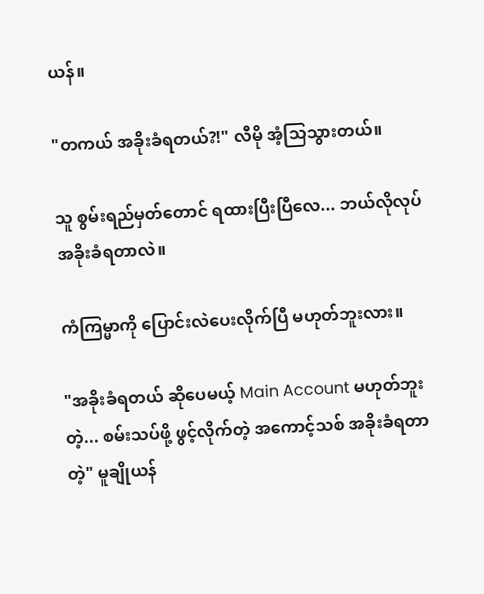ယန်။

"တကယ် အခိုးခံရတယ်?!" လီမို အံ့သြသွားတယ်။

သူ စွမ်းရည်မှတ်တောင် ရထားပြီးပြီလေ... ဘယ်လိုလုပ် အခိုးခံရတာလဲ။

ကံကြမ္မာကို ပြောင်းလဲပေးလိုက်ပြီ မဟုတ်ဘူးလား။

"အခိုးခံရတယ် ဆိုပေမယ့် Main Account မဟုတ်ဘူးတဲ့... စမ်းသပ်ဖို့ ဖွင့်လိုက်တဲ့ အကောင့်သစ် အခိုးခံရတာတဲ့" မူချိုယန်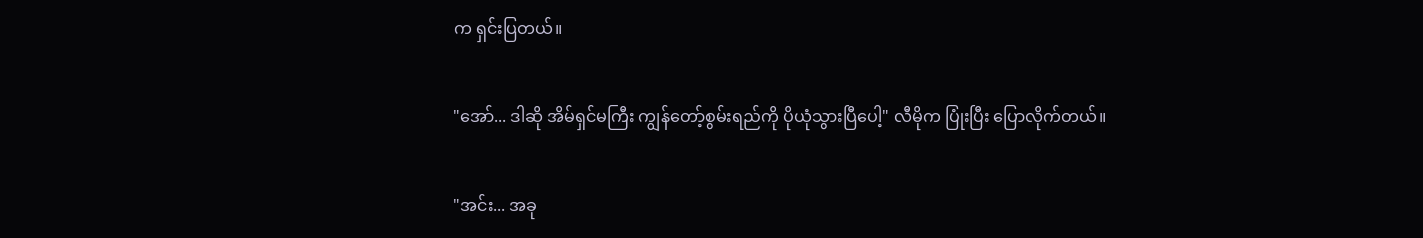က ရှင်းပြတယ်။

"အော်... ဒါဆို အိမ်ရှင်မကြီး ကျွန်တော့်စွမ်းရည်ကို ပိုယုံသွားပြီပေါ့" လီမိုက ပြုံးပြီး ပြောလိုက်တယ်။

"အင်း... အခု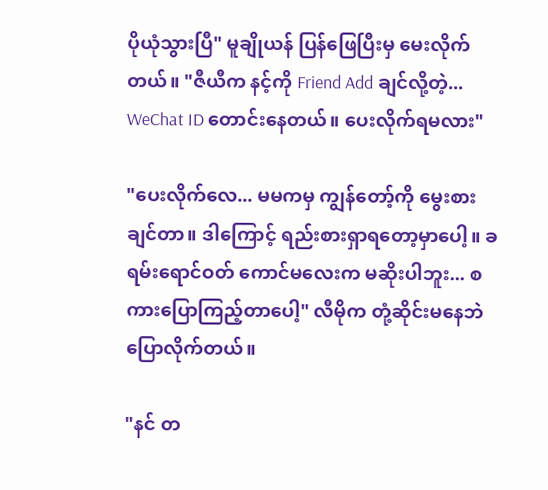ပိုယုံသွားပြီ" မူချိုယန် ပြန်ဖြေပြီးမှ မေးလိုက်တယ်။ "ဇီယီက နင့်ကို Friend Add ချင်လို့တဲ့... WeChat ID တောင်းနေတယ်။ ပေးလိုက်ရမလား"

"ပေးလိုက်လေ... မမကမှ ကျွန်တော့်ကို မွေးစားချင်တာ။ ဒါကြောင့် ရည်းစားရှာရတော့မှာပေါ့။ ခရမ်းရောင်ဝတ် ကောင်မလေးက မဆိုးပါဘူး... စကားပြောကြည့်တာပေါ့" လီမိုက တုံ့ဆိုင်းမနေဘဲ ပြောလိုက်တယ်။

"နင် တ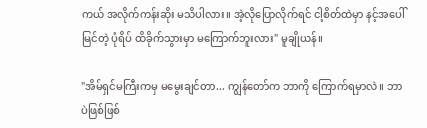ကယ် အလိုက်ကန်းဆိုး မသိပါလား။ အဲ့လိုပြောလိုက်ရင် ငါ့စိတ်ထဲမှာ နင့်အပေါ်မြင်တဲ့ ပုံရိပ် ထိခိုက်သွားမှာ မကြောက်ဘူးလား" မူချိုယန်။

"အိမ်ရှင်မကြီးကမှ မမွေးချင်တာ... ကျွန်တော်က ဘာကို ကြောက်ရမှာလဲ။ ဘာပဲဖြစ်ဖြစ်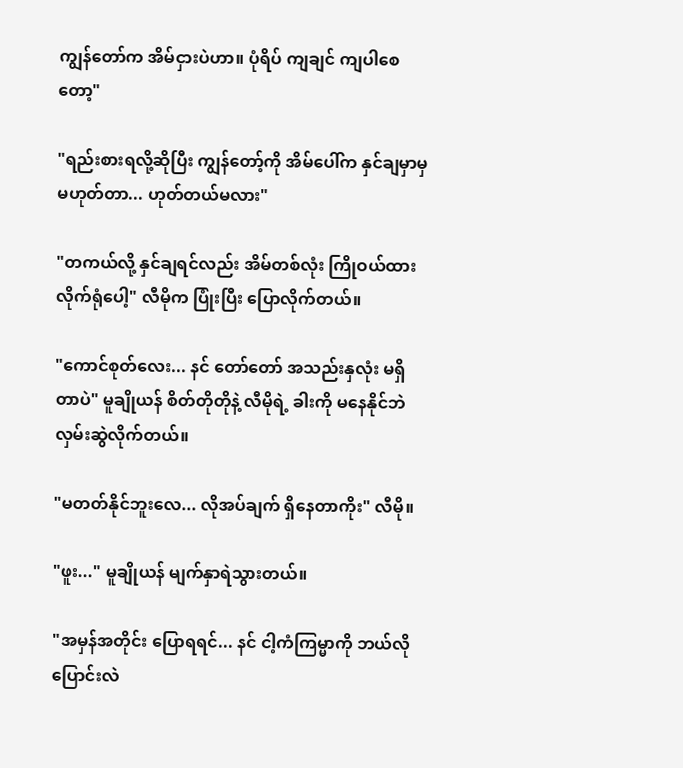ကျွန်တော်က အိမ်ငှားပဲဟာ။ ပုံရိပ် ကျချင် ကျပါစေတော့"

"ရည်းစားရလို့ဆိုပြီး ကျွန်တော့်ကို အိမ်ပေါ်က နှင်ချမှာမှ မဟုတ်တာ... ဟုတ်တယ်မလား"

"တကယ်လို့ နှင်ချရင်လည်း အိမ်တစ်လုံး ကြိုဝယ်ထားလိုက်ရုံပေါ့" လီမိုက ပြုံးပြီး ပြောလိုက်တယ်။

"ကောင်စုတ်လေး... နင် တော်တော် အသည်းနှလုံး မရှိတာပဲ" မူချိုယန် စိတ်တိုတိုနဲ့ လီမိုရဲ့ ခါးကို မနေနိုင်ဘဲ လှမ်းဆွဲလိုက်တယ်။

"မတတ်နိုင်ဘူးလေ... လိုအပ်ချက် ရှိနေတာကိုး" လီမို။

"ဖူး..." မူချိုယန် မျက်နှာရဲသွားတယ်။

"အမှန်အတိုင်း ပြောရရင်... နင် ငါ့ကံကြမ္မာကို ဘယ်လို ပြောင်းလဲ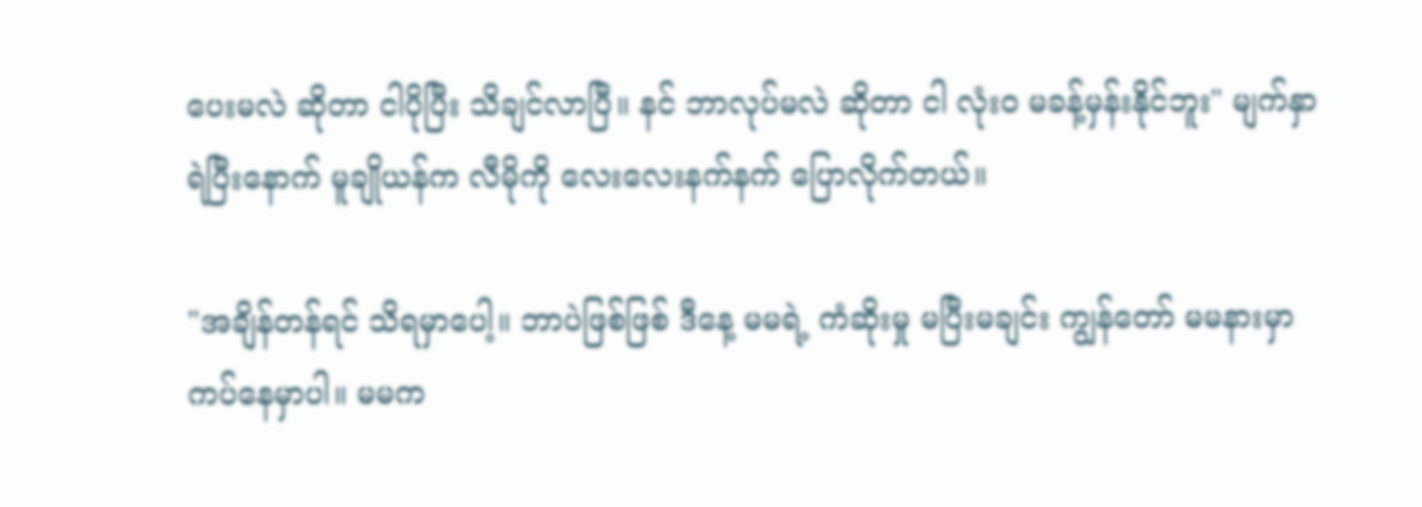ပေးမလဲ ဆိုတာ ငါပိုပြီး သိချင်လာပြီ။ နင် ဘာလုပ်မလဲ ဆိုတာ ငါ လုံးဝ မခန့်မှန်းနိုင်ဘူး" မျက်နှာရဲပြီးနောက် မူချိုယန်က လီမိုကို လေးလေးနက်နက် ပြောလိုက်တယ်။

"အချိန်တန်ရင် သိရမှာပေါ့။ ဘာပဲဖြစ်ဖြစ် ဒီနေ့ မမရဲ့ ကံဆိုးမှု မပြီးမချင်း ကျွန်တော် မမနားမှာ ကပ်နေမှာပါ။ မမက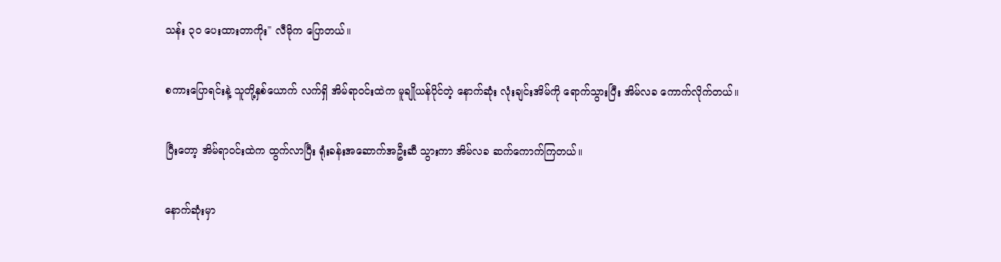သန်း ၃၀ ပေးထားတာကိုး" လီမိုက ပြောတယ်။

စကားပြောရင်းနဲ့ သူတို့နှစ်ယောက် လက်ရှိ အိမ်ရာဝင်းထဲက မူချိုယန်ပိုင်တဲ့ နောက်ဆုံး လုံးချင်းအိမ်ကို ရောက်သွားပြီး အိမ်လခ ကောက်လိုက်တယ်။

ပြီးတော့ အိမ်ရာဝင်းထဲက ထွက်လာပြီး ရုံးခန်းအဆောက်အဦးဆီ သွားကာ အိမ်လခ ဆက်ကောက်ကြတယ်။

နောက်ဆုံးမှာ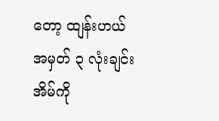တော့ ထျန်းဟယ် အမှတ် ၃ လုံးချင်းအိမ်ကို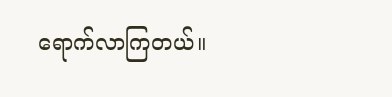ရောက်လာကြတယ်။